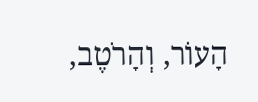הָעוֹר, וְהָרֹטֶב,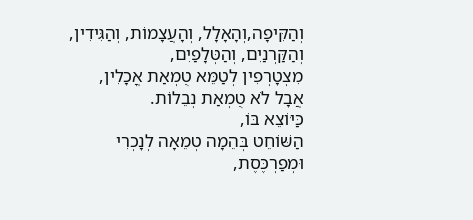וְהַקִּיפָה,וְהָאָלָל, וְהָעֲצָמוֹת, וְהַגִּידִין,
וְהַקַּרְנַיִם, וְהַטְּלָפַיִם,
מִצְטָרְפִין לְטַמֵּא טֻמְאַת אֳכָלִין,
אֲבָל לֹא טֻמְאַת נְבֵלוֹת.
כַּיּוֹצֵא בּוֹ,
הַשּׁוֹחֵט בְּהֵמָה טְמֵאָה לְנָכְרִי וּמְפַרְכֶּסֶת,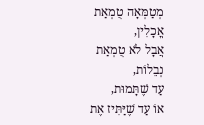מְטַמְּאָה טֻמְאַת אֳכָלִין,
אֲבָל לֹא טֻמְאַת נְבֵלוֹת,
עַד שֶׁתָּמוּת,
אוֹ עַד שֶׁיַּתִּיז אֶת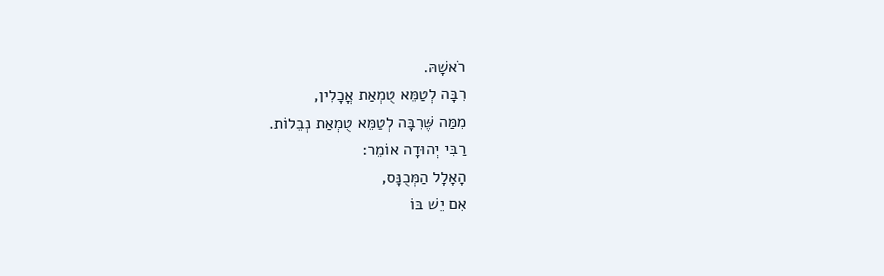רֹאשָׁהּ.
רִבָּה לְטַמֵּא טֻמְאַת אֳכָלִין,
מִמַּה שֶּׁרִבָּה לְטַמֵּא טֻמְאַת נְבֵלוֹת.
רַבִּי יְהוּדָה אוֹמֵר:
הָאָלָל הַמְּכֻנָּס,
אִם יֵשׁ בּוֹ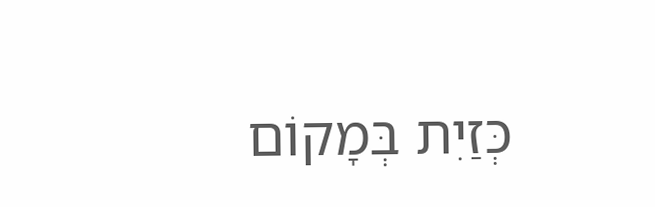כְּזַיִת בְּמָקוֹם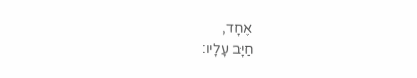אֶחָד,
חַיָּב עָלָיו: